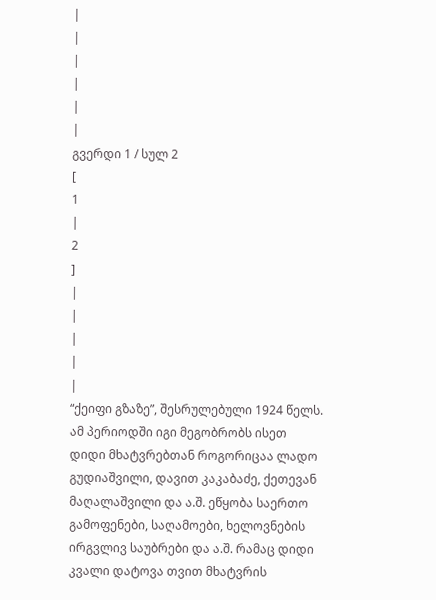|
|
|
|
|
|
გვერდი 1 / სულ 2
[
1
|
2
]
|
|
|
|
|
“ქეიფი გზაზე”, შესრულებული 1924 წელს. ამ პერიოდში იგი მეგობრობს ისეთ დიდი მხატვრებთან როგორიცაა ლადო გუდიაშვილი, დავით კაკაბაძე, ქეთევან მაღალაშვილი და ა.შ. ეწყობა საერთო გამოფენები, საღამოები, ხელოვნების ირგვლივ საუბრები და ა.შ. რამაც დიდი კვალი დატოვა თვით მხატვრის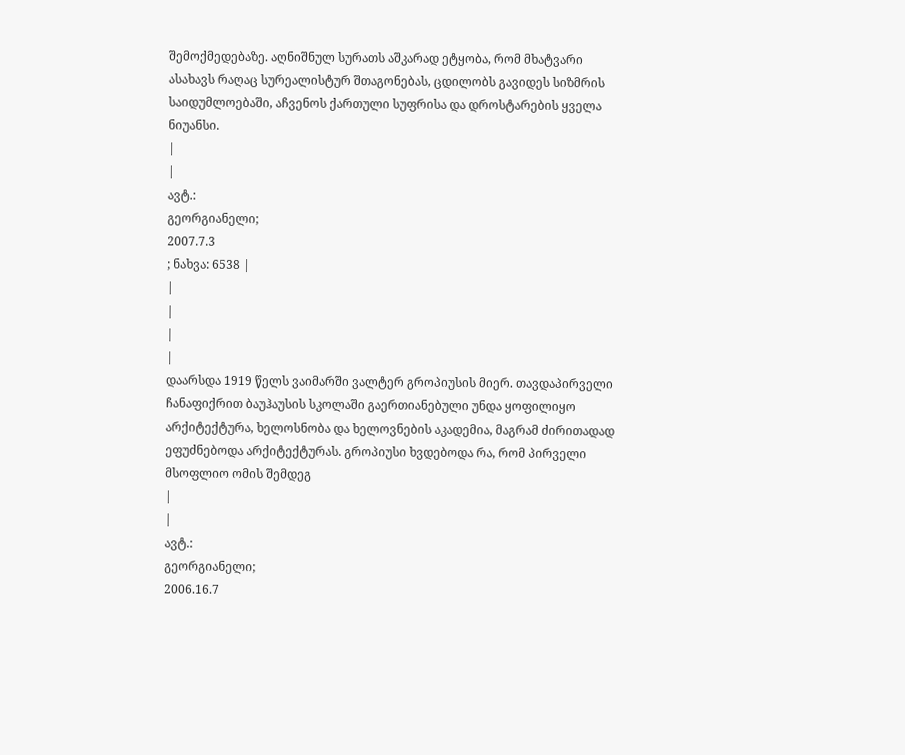შემოქმედებაზე. აღნიშნულ სურათს აშკარად ეტყობა, რომ მხატვარი ასახავს რაღაც სურეალისტურ შთაგონებას, ცდილობს გავიდეს სიზმრის საიდუმლოებაში, აჩვენოს ქართული სუფრისა და დროსტარების ყველა ნიუანსი.
|
|
ავტ.:
გეორგიანელი;
2007.7.3
; ნახვა: 6538 |
|
|
|
|
დაარსდა 1919 წელს ვაიმარში ვალტერ გროპიუსის მიერ. თავდაპირველი ჩანაფიქრით ბაუჰაუსის სკოლაში გაერთიანებული უნდა ყოფილიყო არქიტექტურა, ხელოსნობა და ხელოვნების აკადემია, მაგრამ ძირითადად ეფუძნებოდა არქიტექტურას. გროპიუსი ხვდებოდა რა, რომ პირველი მსოფლიო ომის შემდეგ
|
|
ავტ.:
გეორგიანელი;
2006.16.7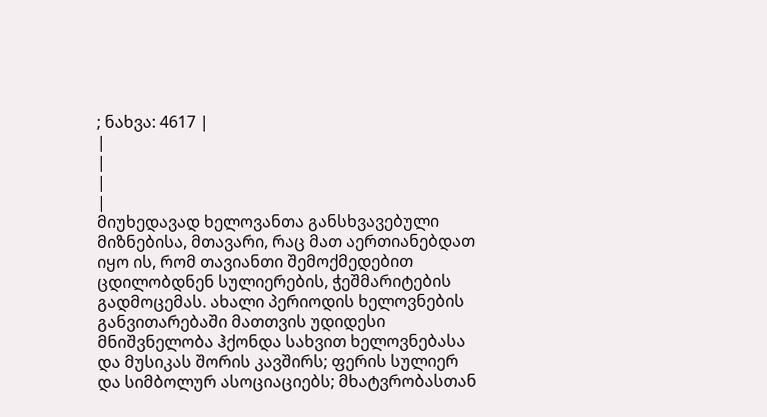; ნახვა: 4617 |
|
|
|
|
მიუხედავად ხელოვანთა განსხვავებული მიზნებისა, მთავარი, რაც მათ აერთიანებდათ იყო ის, რომ თავიანთი შემოქმედებით ცდილობდნენ სულიერების, ჭეშმარიტების გადმოცემას. ახალი პერიოდის ხელოვნების განვითარებაში მათთვის უდიდესი მნიშვნელობა ჰქონდა სახვით ხელოვნებასა და მუსიკას შორის კავშირს; ფერის სულიერ და სიმბოლურ ასოციაციებს; მხატვრობასთან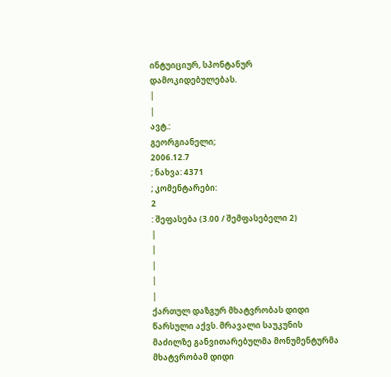ინტუიციურ, სპონტანურ დამოკიდებულებას.
|
|
ავტ.:
გეორგიანელი;
2006.12.7
; ნახვა: 4371
; კომენტარები:
2
: შეფასება (3.00 / შემფასებელი 2)
|
|
|
|
|
ქართულ დაზგურ მხატვრობას დიდი წარსული აქვს. მრავალი საუკუნის მაძილზე განვითარებულმა მონუმენტურმა მხატვრობამ დიდი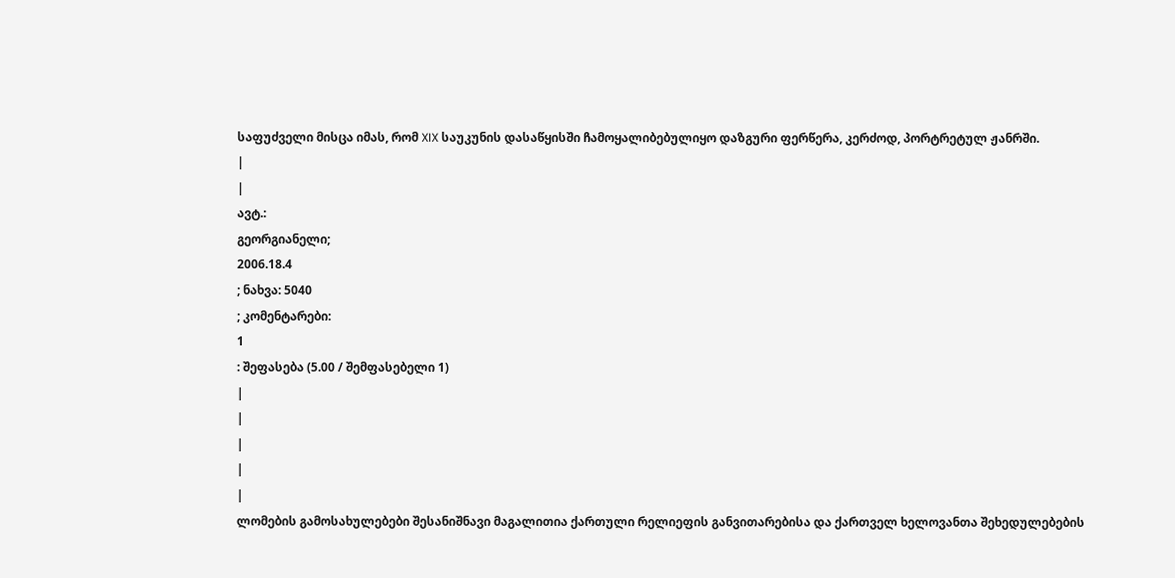საფუძველი მისცა იმას, რომ XIX საუკუნის დასაწყისში ჩამოყალიბებულიყო დაზგური ფერწერა, კერძოდ, პორტრეტულ ჟანრში.
|
|
ავტ.:
გეორგიანელი;
2006.18.4
; ნახვა: 5040
; კომენტარები:
1
: შეფასება (5.00 / შემფასებელი 1)
|
|
|
|
|
ლომების გამოსახულებები შესანიშნავი მაგალითია ქართული რელიეფის განვითარებისა და ქართველ ხელოვანთა შეხედულებების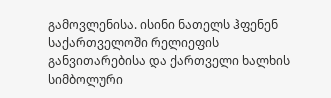გამოვლენისა. ისინი ნათელს ჰფენენ საქართველოში რელიეფის განვითარებისა და ქართველი ხალხის სიმბოლური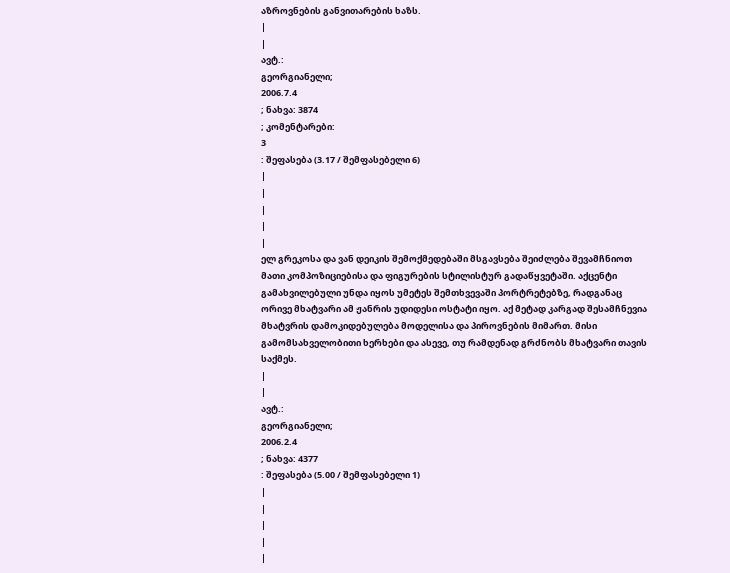აზროვნების განვითარების ხაზს.
|
|
ავტ.:
გეორგიანელი;
2006.7.4
; ნახვა: 3874
; კომენტარები:
3
: შეფასება (3.17 / შემფასებელი 6)
|
|
|
|
|
ელ გრეკოსა და ვან დეიკის შემოქმედებაში მსგავსება შეიძლება შევამჩნიოთ მათი კომპოზიციებისა და ფიგურების სტილისტურ გადაწყვეტაში. აქცენტი გამახვილებული უნდა იყოს უმეტეს შემთხვევაში პორტრეტებზე, რადგანაც ორივე მხატვარი ამ ჟანრის უდიდესი ოსტატი იყო. აქ მეტად კარგად შესამჩნევია მხატვრის დამოკიდებულება მოდელისა და პიროვნების მიმართ. მისი გამომსახველობითი ხერხები და ასევე, თუ რამდენად გრძნობს მხატვარი თავის საქმეს.
|
|
ავტ.:
გეორგიანელი;
2006.2.4
; ნახვა: 4377
: შეფასება (5.00 / შემფასებელი 1)
|
|
|
|
|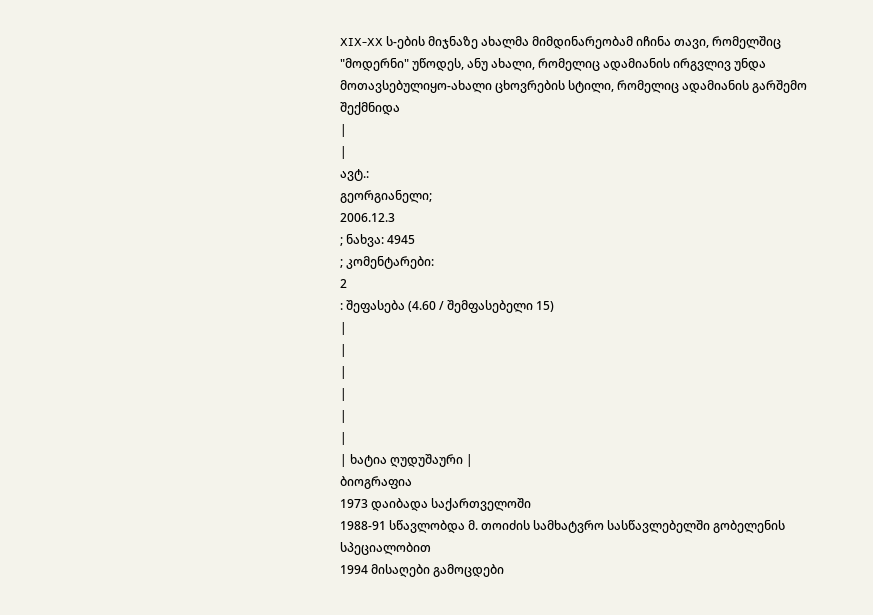XIX-XX ს-ების მიჯნაზე ახალმა მიმდინარეობამ იჩინა თავი, რომელშიც "მოდერნი" უწოდეს, ანუ ახალი, რომელიც ადამიანის ირგვლივ უნდა მოთავსებულიყო-ახალი ცხოვრების სტილი, რომელიც ადამიანის გარშემო შექმნიდა
|
|
ავტ.:
გეორგიანელი;
2006.12.3
; ნახვა: 4945
; კომენტარები:
2
: შეფასება (4.60 / შემფასებელი 15)
|
|
|
|
|
|
| ხატია ღუდუშაური |
ბიოგრაფია
1973 დაიბადა საქართველოში
1988-91 სწავლობდა მ. თოიძის სამხატვრო სასწავლებელში გობელენის სპეციალობით
1994 მისაღები გამოცდები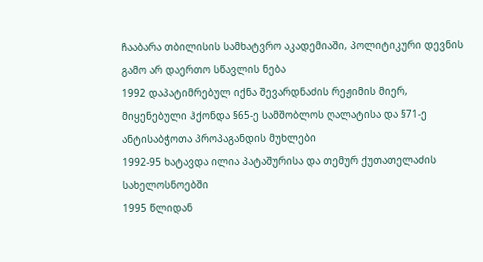ჩააბარა თბილისის სამხატვრო აკადემიაში, პოლიტიკური დევნის გამო არ დაერთო სწავლის ნება
1992 დაპატიმრებულ იქნა შევარდნაძის რეჟიმის მიერ, მიყენებული ჰქონდა §65-ე სამშობლოს ღალატისა და §71-ე ანტისაბჭოთა პროპაგანდის მუხლები
1992-95 ხატავდა ილია პატაშურისა და თემურ ქუთათელაძის სახელოსნოებში
1995 წლიდან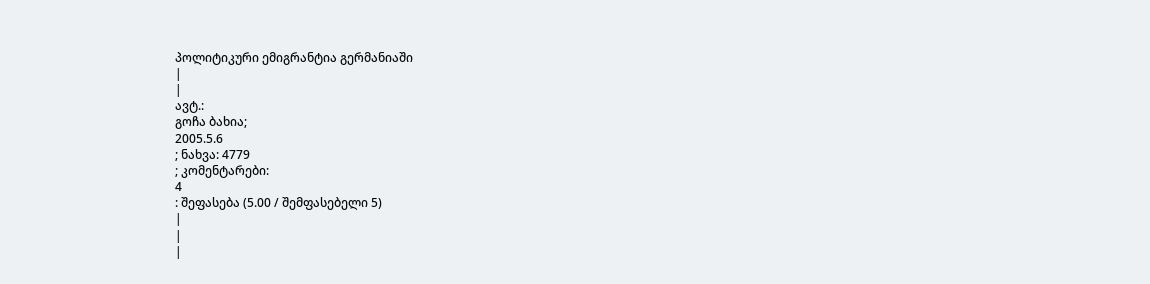პოლიტიკური ემიგრანტია გერმანიაში
|
|
ავტ.:
გოჩა ბახია;
2005.5.6
; ნახვა: 4779
; კომენტარები:
4
: შეფასება (5.00 / შემფასებელი 5)
|
|
|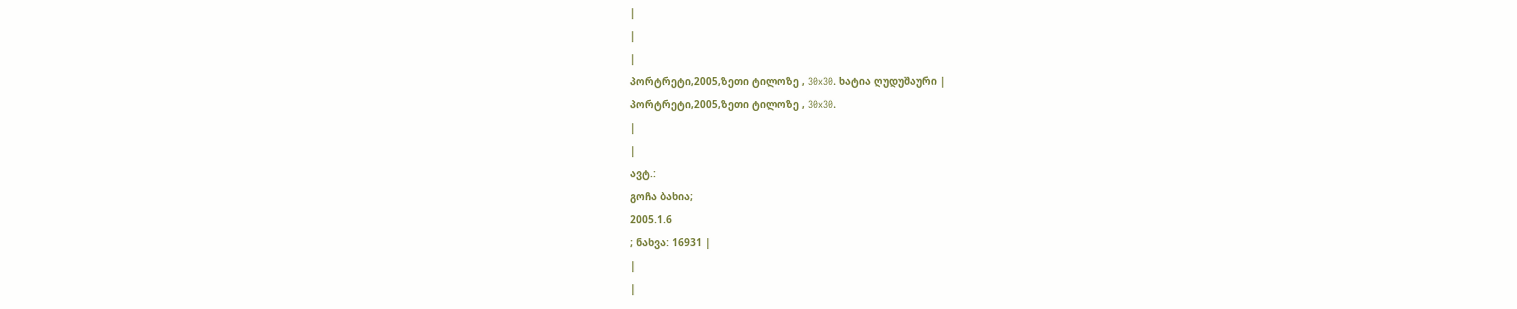|
|
|
პორტრეტი,2005,ზეთი ტილოზე , 30x30. ხატია ღუდუშაური |
პორტრეტი,2005,ზეთი ტილოზე , 30x30.
|
|
ავტ.:
გოჩა ბახია;
2005.1.6
; ნახვა: 16931 |
|
|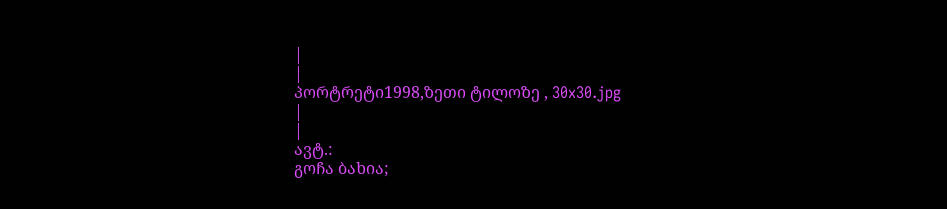|
|
პორტრეტი1998,ზეთი ტილოზე , 30x30.jpg
|
|
ავტ.:
გოჩა ბახია;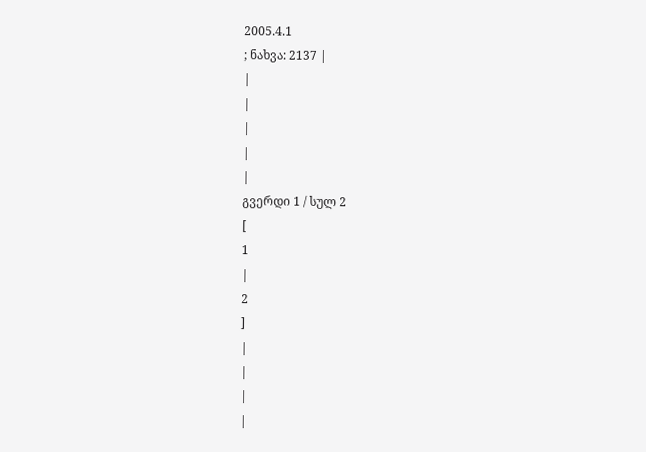2005.4.1
; ნახვა: 2137 |
|
|
|
|
|
გვერდი 1 / სულ 2
[
1
|
2
]
|
|
|
|